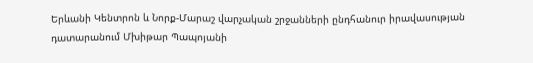Երևանի Կենտրոն և Նորք-Մարաշ վարչական շրջանների ընդհանուր իրավասության դատարանում Մխիթար Պապոյանի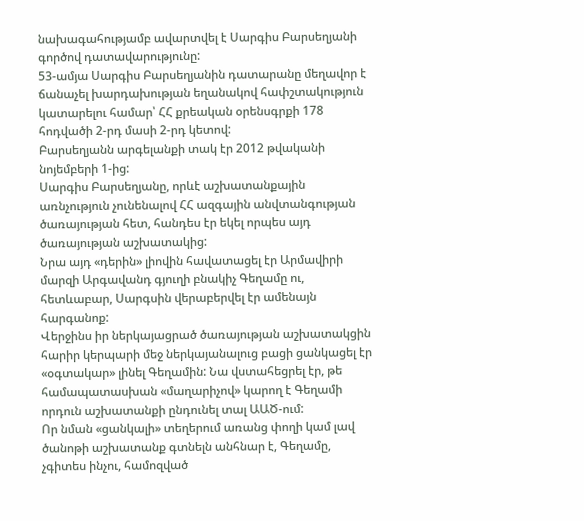նախագահությամբ ավարտվել է Սարգիս Բարսեղյանի գործով դատավարությունը:
53-ամյա Սարգիս Բարսեղյանին դատարանը մեղավոր է ճանաչել խարդախության եղանակով հափշտակություն կատարելու համար՝ ՀՀ քրեական օրենսգրքի 178 հոդվածի 2-րդ մասի 2-րդ կետով:
Բարսեղյանն արգելանքի տակ էր 2012 թվականի նոյեմբերի 1-ից:
Սարգիս Բարսեղյանը, որևէ աշխատանքային առնչություն չունենալով ՀՀ ազգային անվտանգության ծառայության հետ, հանդես էր եկել որպես այդ ծառայության աշխատակից:
Նրա այդ «դերին» լիովին հավատացել էր Արմավիրի մարզի Արգավանդ գյուղի բնակիչ Գեղամը ու, հետևաբար, Սարգսին վերաբերվել էր ամենայն հարգանոք:
Վերջինս իր ներկայացրած ծառայության աշխատակցին հարիր կերպարի մեջ ներկայանալուց բացի ցանկացել էր «օգտակար» լինել Գեղամին: Նա վստահեցրել էր, թե համապատասխան «մաղարիչով» կարող է Գեղամի որդուն աշխատանքի ընդունել տալ ԱԱԾ-ում:
Որ նման «ցանկալի» տեղերում առանց փողի կամ լավ ծանոթի աշխատանք գտնելն անհնար է, Գեղամը, չգիտես ինչու, համոզված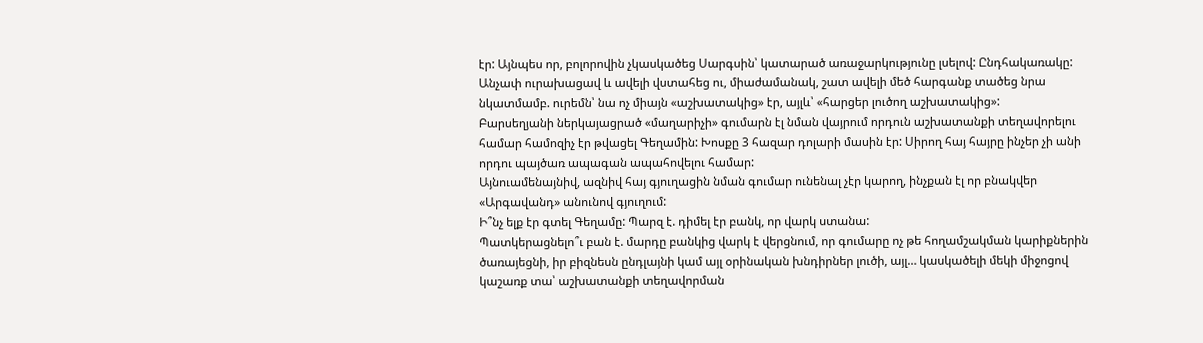էր: Այնպես որ, բոլորովին չկասկածեց Սարգսին՝ կատարած առաջարկությունը լսելով: Ընդհակառակը: Անչափ ուրախացավ և ավելի վստահեց ու, միաժամանակ, շատ ավելի մեծ հարգանք տածեց նրա նկատմամբ. ուրեմն՝ նա ոչ միայն «աշխատակից» էր, այլև՝ «հարցեր լուծող աշխատակից»:
Բարսեղյանի ներկայացրած «մաղարիչի» գումարն էլ նման վայրում որդուն աշխատանքի տեղավորելու համար համոզիչ էր թվացել Գեղամին: Խոսքը 3 հազար դոլարի մասին էր: Սիրող հայ հայրը ինչեր չի անի որդու պայծառ ապագան ապահովելու համար:
Այնուամենայնիվ, ազնիվ հայ գյուղացին նման գումար ունենալ չէր կարող, ինչքան էլ որ բնակվեր «Արգավանդ» անունով գյուղում:
Ի՞նչ ելք էր գտել Գեղամը: Պարզ է. դիմել էր բանկ, որ վարկ ստանա:
Պատկերացնելո՞ւ բան է. մարդը բանկից վարկ է վերցնում, որ գումարը ոչ թե հողամշակման կարիքներին ծառայեցնի, իր բիզնեսն ընդլայնի կամ այլ օրինական խնդիրներ լուծի, այլ… կասկածելի մեկի միջոցով կաշառք տա՝ աշխատանքի տեղավորման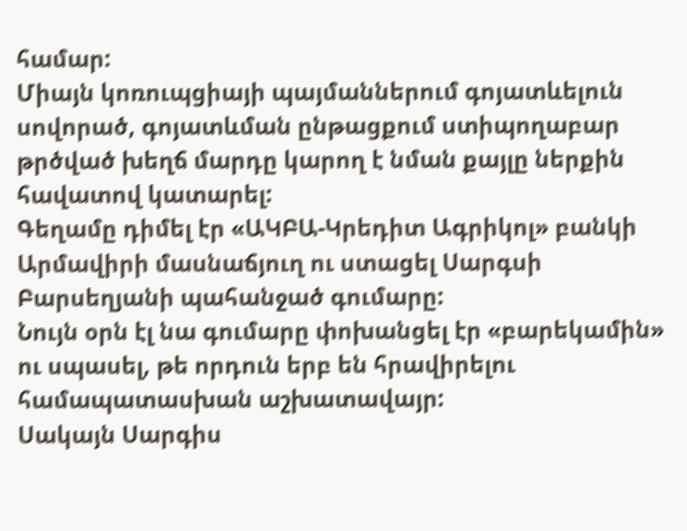համար:
Միայն կոռուպցիայի պայմաններում գոյատևելուն սովորած, գոյատևման ընթացքում ստիպողաբար թրծված խեղճ մարդը կարող է նման քայլը ներքին հավատով կատարել:
Գեղամը դիմել էր «ԱԿԲԱ-Կրեդիտ Ագրիկոլ» բանկի Արմավիրի մասնաճյուղ ու ստացել Սարգսի Բարսեղյանի պահանջած գումարը:
Նույն օրն էլ նա գումարը փոխանցել էր «բարեկամին» ու սպասել, թե որդուն երբ են հրավիրելու համապատասխան աշխատավայր:
Սակայն Սարգիս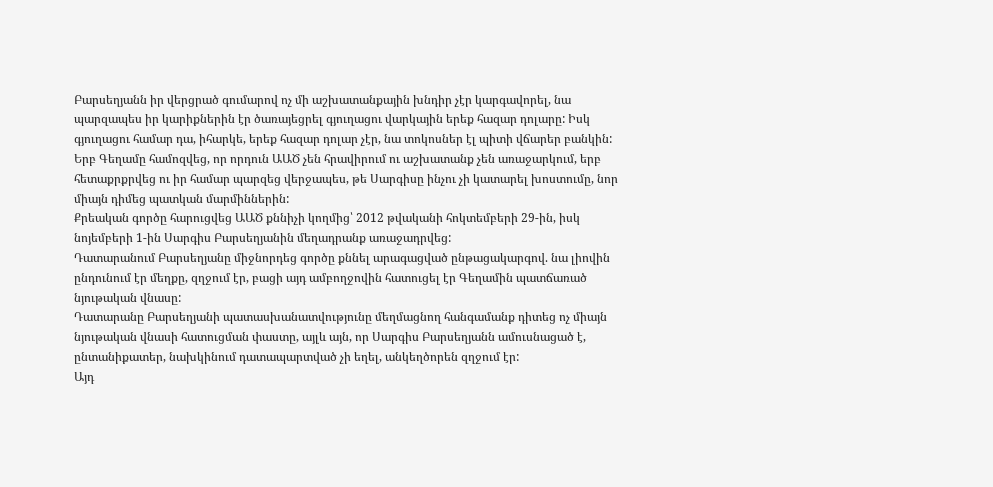Բարսեղյանն իր վերցրած գումարով ոչ մի աշխատանքային խնդիր չէր կարգավորել, նա պարզապես իր կարիքներին էր ծառայեցրել գյուղացու վարկային երեք հազար դոլարը: Իսկ գյուղացու համար դա, իհարկե, երեք հազար դոլար չէր, նա տոկոսներ էլ պիտի վճարեր բանկին:
Երբ Գեղամը համոզվեց, որ որդուն ԱԱԾ չեն հրավիրում ու աշխատանք չեն առաջարկում, երբ հետաքրքրվեց ու իր համար պարզեց վերջապես, թե Սարգիսը ինչու չի կատարել խոստումը, նոր միայն դիմեց պատկան մարմիններին:
Քրեական գործը հարուցվեց ԱԱԾ քննիչի կողմից՝ 2012 թվականի հոկտեմբերի 29-ին, իսկ նոյեմբերի 1-ին Սարգիս Բարսեղյանին մեղադրանք առաջադրվեց:
Դատարանում Բարսեղյանը միջնորդեց գործը քննել արագացված ընթացակարգով. նա լիովին ընդունում էր մեղքը, զղջում էր, բացի այդ ամբողջովին հատուցել էր Գեղամին պատճառած նյութական վնասը:
Դատարանը Բարսեղյանի պատասխանատվությունը մեղմացնող հանգամանք դիտեց ոչ միայն նյութական վնասի հատուցման փաստը, այլև այն, որ Սարգիս Բարսեղյանն ամուսնացած է, ընտանիքատեր, նախկինում դատապարտված չի եղել, անկեղծորեն զղջում էր:
Այդ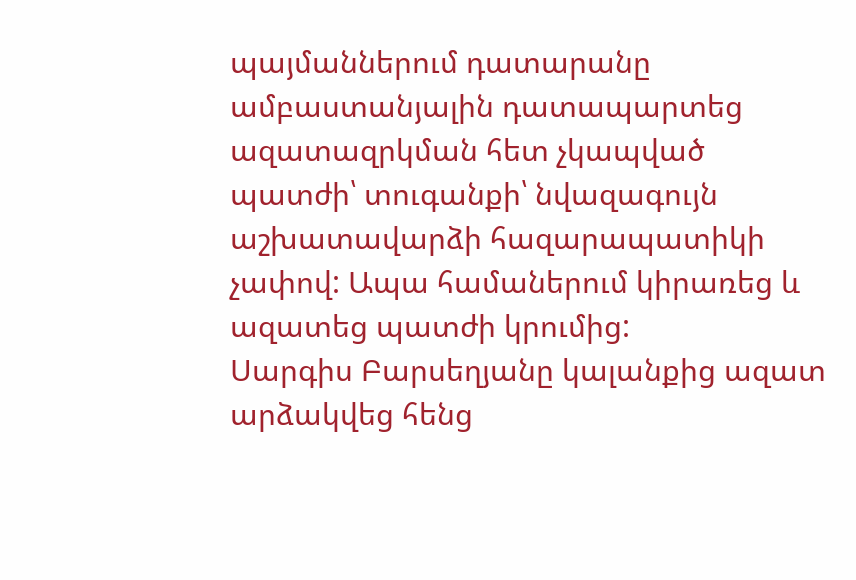պայմաններում դատարանը ամբաստանյալին դատապարտեց ազատազրկման հետ չկապված պատժի՝ տուգանքի՝ նվազագույն աշխատավարձի հազարապատիկի չափով: Ապա համաներում կիրառեց և ազատեց պատժի կրումից:
Սարգիս Բարսեղյանը կալանքից ազատ արձակվեց հենց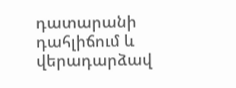դատարանի դահլիճում և վերադարձավ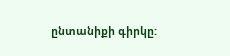ընտանիքի գիրկը: